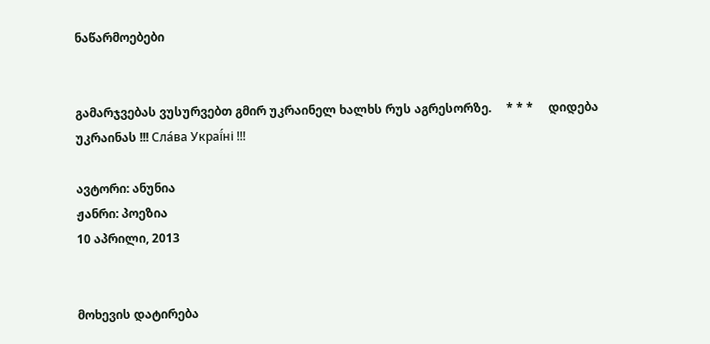ნაწარმოებები


გამარჯვებას ვუსურვებთ გმირ უკრაინელ ხალხს რუს აგრესორზე.     * * *     დიდება უკრაინას !!! Сла́ва Украї́ні !!!

ავტორი: ანუნია
ჟანრი: პოეზია
10 აპრილი, 2013


მოხევის დატირება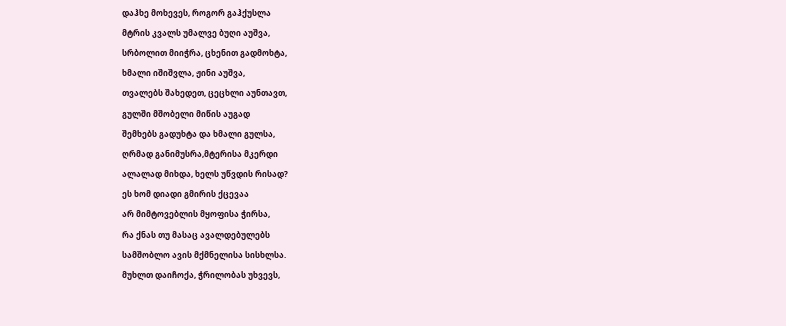დაჰხე მოხევეს, როგორ გაჰქუსლა
მტრის კვალს უმალვე ბუღი აუშვა,
სრბოლით მიიჭრა, ცხენით გადმოხტა,
ხმალი იშიშვლა, ჟინი აუშვა,
თვალებს შახედეთ, ცეცხლი აუნთავთ,
გულში მშობელი მიწის აუგად
შემხებს გადუხტა და ხმალი გულსა,
ღრმად განიმუსრა,მტერისა მკერდი
ალალად მიხდა, ხელს უწვდის რისად?
ეს ხომ დიადი გმირის ქცევაა
არ მიმტოვებლის მყოფისა ჭირსა,
რა ქნას თუ მასაც ავალდებულებს
სამშობლო ავის მქმნელისა სისხლსა.
მუხლთ დაიჩოქა, ჭრილობას უხვევს,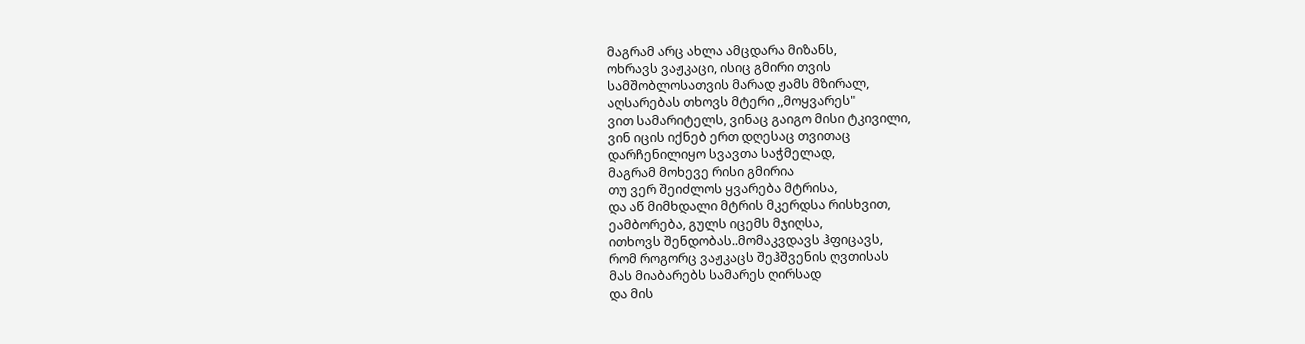მაგრამ არც ახლა ამცდარა მიზანს,
ოხრავს ვაჟკაცი, ისიც გმირი თვის
სამშობლოსათვის მარად ჟამს მზირალ,
აღსარებას თხოვს მტერი ,,მოყვარეს"
ვით სამარიტელს, ვინაც გაიგო მისი ტკივილი,
ვინ იცის იქნებ ერთ დღესაც თვითაც
დარჩენილიყო სვავთა საჭმელად,
მაგრამ მოხევე რისი გმირია
თუ ვერ შეიძლოს ყვარება მტრისა,
და აწ მიმხდალი მტრის მკერდსა რისხვით,
ეამბორება, გულს იცემს მჯიღსა,
ითხოვს შენდობას..მომაკვდავს ჰფიცავს,
რომ როგორც ვაჟკაცს შეჰშვენის ღვთისას
მას მიაბარებს სამარეს ღირსად
და მის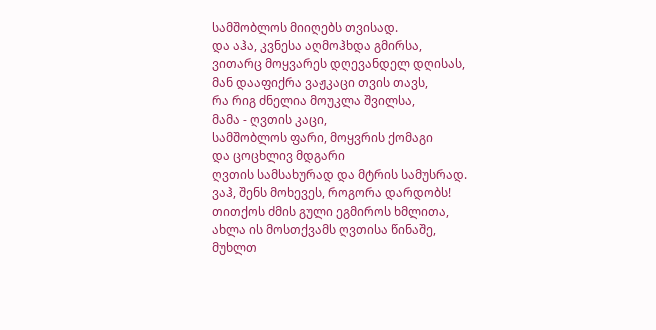სამშობლოს მიიღებს თვისად.
და აჰა, კვნესა აღმოჰხდა გმირსა,
ვითარც მოყვარეს დღევანდელ დღისას,
მან დააფიქრა ვაჟკაცი თვის თავს,
რა რიგ ძნელია მოუკლა შვილსა,
მამა - ღვთის კაცი,
სამშობლოს ფარი, მოყვრის ქომაგი
და ცოცხლივ მდგარი
ღვთის სამსახურად და მტრის სამუსრად.
ვაჰ, შენს მოხევეს, როგორა დარდობს!
თითქოს ძმის გული ეგმიროს ხმლითა,
ახლა ის მოსთქვამს ღვთისა წინაშე,
მუხლთ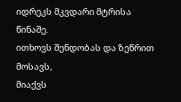იდრეკს მკვდარი მტრისა წინაშე.
ითხოვს შენდობას და ზეწრით მოსავს,
მიაქვს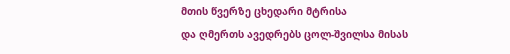მთის წვერზე ცხედარი მტრისა
და ღმერთს ავედრებს ცოლ-შვილსა მისას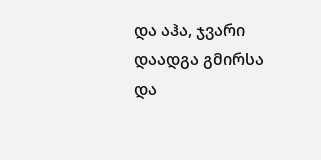და აჰა, ჯვარი დაადგა გმირსა
და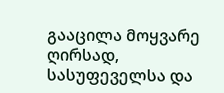გააცილა მოყვარე ღირსად,
სასუფეველსა და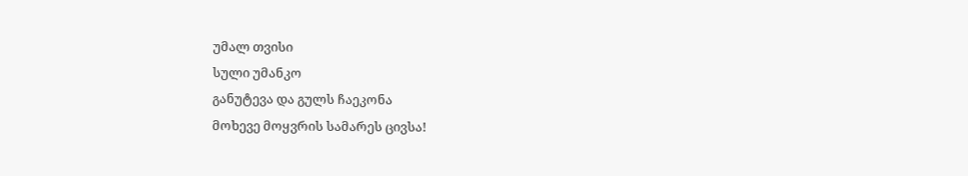უმალ თვისი
სული უმანკო
განუტევა და გულს ჩაეკონა
მოხევე მოყვრის სამარეს ცივსა!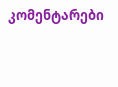კომენტარები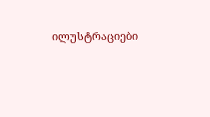ილუსტრაციები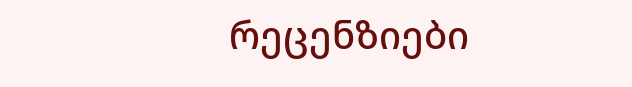რეცენზიები